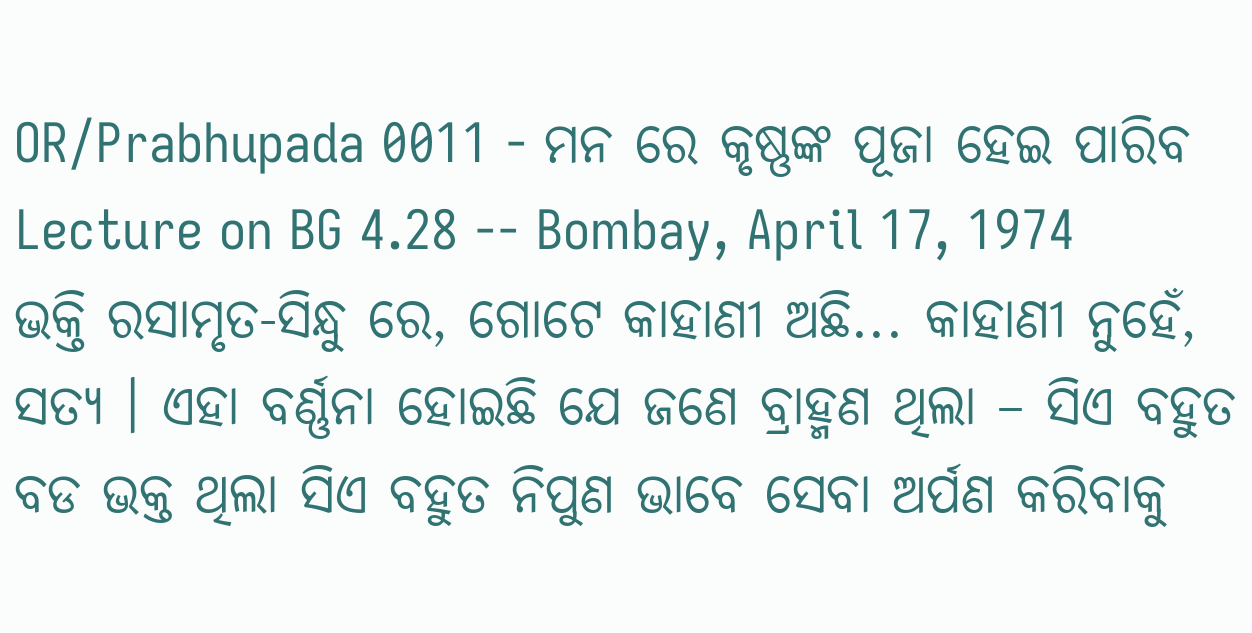OR/Prabhupada 0011 - ମନ ରେ କୃଷ୍ଣଙ୍କ ପୂଜା ହେଇ ପାରିବ
Lecture on BG 4.28 -- Bombay, April 17, 1974
ଭକ୍ତି ରସାମୃତ-ସିନ୍ଧୁ ରେ, ଗୋଟେ କାହାଣୀ ଅଛି... କାହାଣୀ ନୁହେଁ, ସତ୍ୟ । ଏହା ବର୍ଣ୍ଣନା ହୋଇଛି ଯେ ଜଣେ ବ୍ରାହ୍ମଣ ଥିଲା – ସିଏ ବହୁତ ବଡ ଭକ୍ତ ଥିଲା ସିଏ ବହୁତ ନିପୁଣ ଭାବେ ସେବା ଅର୍ପଣ କରିବାକୁ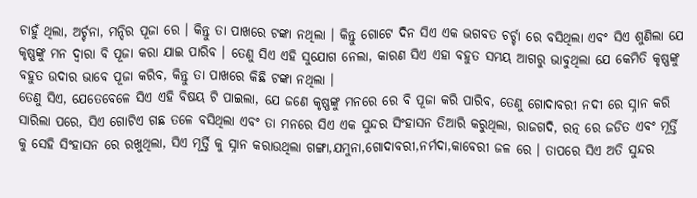ଚାହୁଁ ଥିଲା, ଅର୍ଚ୍ଚନା, ମନ୍ଦିର ପୂଜା ରେ । କିନ୍ତୁ ତା ପାଖରେ ଟଙ୍କା ନଥିଲା । କିନ୍ତୁ ଗୋଟେ ଦିନ ସିଏ ଏକ ଭଗବତ ଚର୍ଚ୍ଚା ରେ ବସିଥିଲା ଏବଂ ସିଏ ଶୁଣିଲା ଯେ କୃଷ୍ଣଙ୍କୁ ମନ ଦ୍ଵାରା ବି ପୂଜା କରା ଯାଇ ପାରିବ । ତେଣୁ ସିଏ ଏହି ସୁଯୋଗ ନେଲା, କାରଣ ସିଏ ଏହା ବହୁତ ସମୟ ଆଗରୁ ଭାବୁଥିଲା ଯେ କେମିତି କୃଷ୍ଣଙ୍କୁ ବହୁତ ଉଦାର ଭାବେ ପୂଜା କରିବ, କିନ୍ତୁ ତା ପାଖରେ କିଛି ଟଙ୍କା ନଥିଲା ।
ତେଣୁ ସିଏ, ଯେତେବେଳେ ସିଏ ଏହି ବିଷୟ ଟି ପାଇଲା, ଯେ ଜଣେ କୃଷ୍ଣଙ୍କୁ ମନରେ ରେ ବି ପୂଜା କରି ପାରିବ, ତେଣୁ ଗୋଦାବରୀ ନଦୀ ରେ ସ୍ନାନ କରି ସାରିଲା ପରେ, ସିଏ ଗୋଟିଏ ଗଛ ତଳେ ବସିଥିଲା ଏବଂ ତା ମନରେ ସିଏ ଏକ ସୁନ୍ଦର ସିଂହାସନ ତିଆରି କରୁଥିଲା, ରାଜଗଦି, ରତ୍ନ ରେ ଜଡିତ ଏବଂ ମୂର୍ତ୍ତି କୁ ସେହି ସିଂହାସନ ରେ ରଖୁଥିଲା, ସିଏ ମୂର୍ତ୍ତି କୁ ସ୍ନାନ କରାଉଥିଲା ଗଙ୍ଗା,ଯମୁନା,ଗୋଦାବରୀ,ନର୍ମଦା,କାବେରୀ ଜଳ ରେ । ତାପରେ ସିଏ ଅତି ସୁନ୍ଦର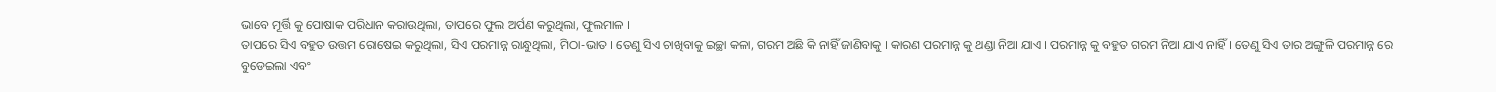ଭାବେ ମୂର୍ତ୍ତି କୁ ପୋଷାକ ପରିଧାନ କରାଉଥିଲା, ତାପରେ ଫୁଲ ଅର୍ପଣ କରୁଥିଲା, ଫୁଲମାଳ ।
ତାପରେ ସିଏ ବହୁତ ଉତ୍ତମ ରୋଷେଇ କରୁଥିଲା, ସିଏ ପରମାନ୍ନ ରାନ୍ଧୁଥିଲା, ମିଠା-ଭାତ । ତେଣୁ ସିଏ ଚାଖିବାକୁ ଇଚ୍ଛା କଳା, ଗରମ ଅଛି କି ନାହିଁ ଜାଣିବାକୁ । କାରଣ ପରମାନ୍ନ କୁ ଥଣ୍ଡା ନିଆ ଯାଏ । ପରମାନ୍ନ କୁ ବହୁତ ଗରମ ନିଆ ଯାଏ ନାହିଁ । ତେଣୁ ସିଏ ତାର ଅଙ୍ଗୁଳି ପରମାନ୍ନ ରେ ବୁଡେଇଲା ଏବଂ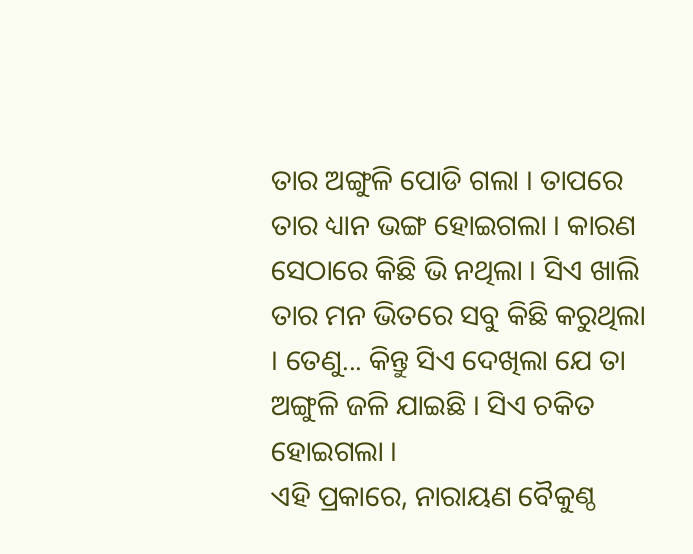ତାର ଅଙ୍ଗୁଳି ପୋଡି ଗଲା । ତାପରେ ତାର ଧ୍ୟାନ ଭଙ୍ଗ ହୋଇଗଲା । କାରଣ ସେଠାରେ କିଛି ଭି ନଥିଲା । ସିଏ ଖାଲି ତାର ମନ ଭିତରେ ସବୁ କିଛି କରୁଥିଲା । ତେଣୁ... କିନ୍ତୁ ସିଏ ଦେଖିଲା ଯେ ତା ଅଙ୍ଗୁଳି ଜଳି ଯାଇଛି । ସିଏ ଚକିତ ହୋଇଗଲା ।
ଏହି ପ୍ରକାରେ, ନାରାୟଣ ବୈକୁଣ୍ଠ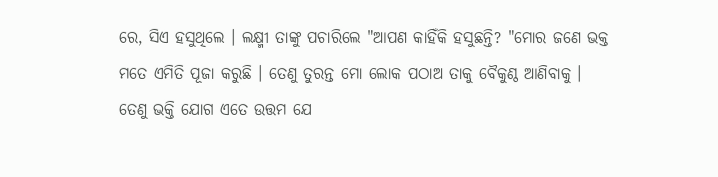ରେ, ସିଏ ହସୁଥିଲେ । ଲକ୍ଷ୍ମୀ ତାଙ୍କୁ ପଚାରିଲେ "ଆପଣ କାହିଁକି ହସୁଛନ୍ତି? "ମୋର ଜଣେ ଭକ୍ତ ମତେ ଏମିତି ପୂଜା କରୁଛି । ତେଣୁ ତୁରନ୍ତ ମୋ ଲୋକ ପଠାଅ ତାକୁ ବୈକୁଣ୍ଠ ଆଣିବାକୁ ।
ତେଣୁ ଭକ୍ତି ଯୋଗ ଏତେ ଉତ୍ତମ ଯେ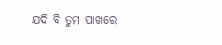ଯଦି ବି ତୁମ ପାଖରେ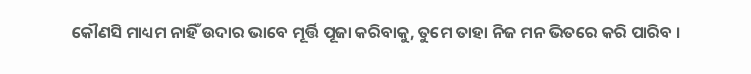କୌଣସି ମାଧ୍ୟମ ନାହିଁ ଉଦାର ଭାବେ ମୂର୍ତ୍ତି ପୂଜା କରିବାକୁ, ତୁମେ ତାହା ନିଜ ମନ ଭିତରେ କରି ପାରିବ ।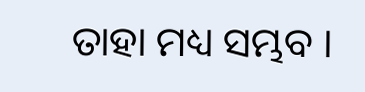ତାହା ମଧ୍ୟ ସମ୍ଭବ ।